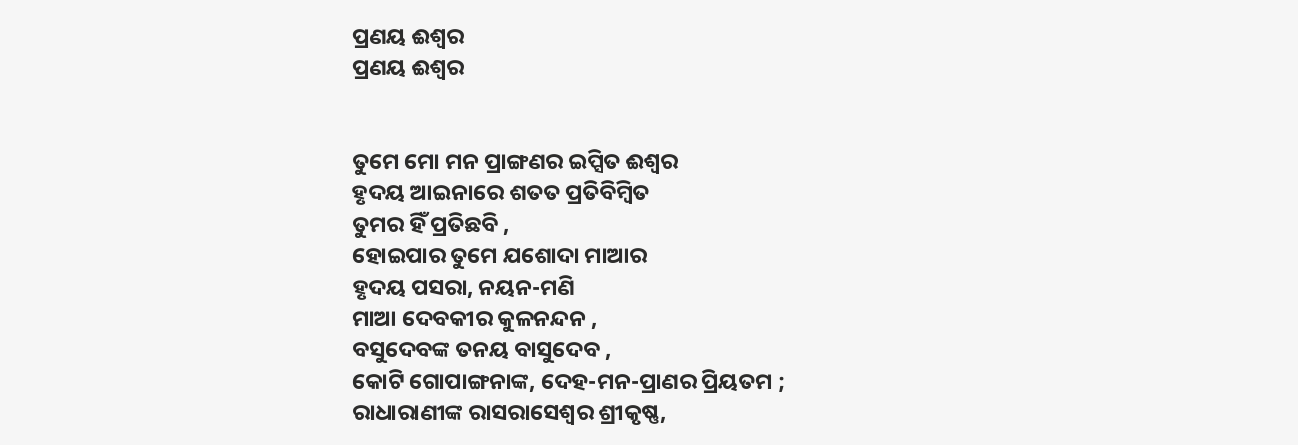ପ୍ରଣୟ ଈଶ୍ଵର
ପ୍ରଣୟ ଈଶ୍ଵର


ତୁମେ ମୋ ମନ ପ୍ରାଙ୍ଗଣର ଇପ୍ସିତ ଈଶ୍ଵର
ହୃଦୟ ଆଇନାରେ ଶତତ ପ୍ରତିବିମ୍ବିତ
ତୁମର ହିଁ ପ୍ରତିଛବି ,
ହୋଇପାର ତୁମେ ଯଶୋଦା ମାଆର
ହୃଦୟ ପସରା, ନୟନ-ମଣି
ମାଆ ଦେବକୀର କୁଳନନ୍ଦନ ,
ବସୁଦେବଙ୍କ ତନୟ ବାସୁଦେବ ,
କୋଟି ଗୋପାଙ୍ଗନାଙ୍କ, ଦେହ-ମନ-ପ୍ରାଣର ପ୍ରିୟତମ ;
ରାଧାରାଣୀଙ୍କ ରାସରାସେଶ୍ଵର ଶ୍ରୀକୃଷ୍ଣ,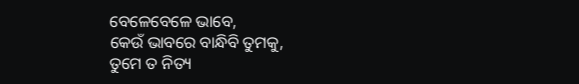ବେଳେବେଳେ ଭାବେ,
କେଉଁ ଭାବରେ ବାନ୍ଧିବି ତୁମକୁ,
ତୁମେ ତ ନିତ୍ୟ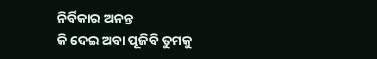ନିର୍ବିକାର ଅନନ୍ତ
କି ଦେଇ ଅବା ପୂଜିବି ତୁମକୁ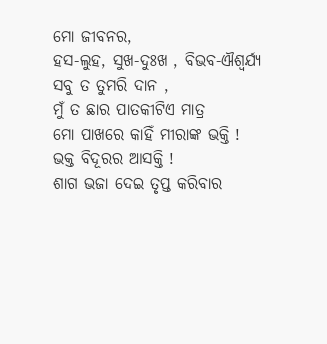ମୋ ଜୀବନର,
ହସ-ଲୁହ, ସୁଖ-ଦୁଃଖ , ବିଭବ-ଐଶ୍ବର୍ଯ୍ଯ
ସବୁ ତ ତୁମରି ଦାନ ,
ମୁଁ ତ ଛାର ପାତକୀଟିଏ ମାତ୍ର
ମୋ ପାଖରେ କାହିଁ ମୀରାଙ୍କ ଭକ୍ତି !
ଭକ୍ତ ବିଦୂରର ଆସକ୍ତି !
ଶାଗ ଭଜା ଦେଇ ତୃପ୍ତ କରିବାର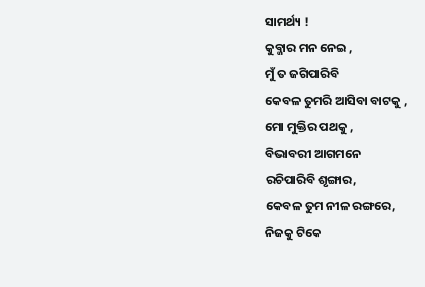ସାମର୍ଥ୍ୟ !
କୁବ୍ଜାର ମନ ନେଇ ,
ମୁଁ ତ ଜଗିପାରିବି
କେବଳ ତୁମରି ଆସିବା ବାଟକୁ ,
ମୋ ମୁକ୍ତିର ପଥକୁ ,
ବିଭାବରୀ ଆଗମନେ
ରଚିପାରିବି ଶୃଙ୍ଗାର,
କେବଳ ତୁମ ନୀଳ ରଙ୍ଗରେ,
ନିଜକୁ ଟିକେ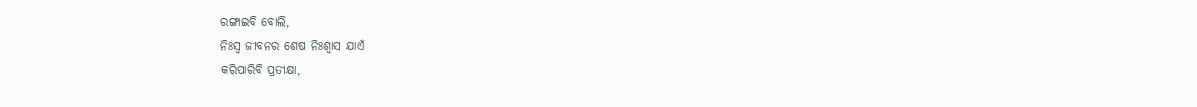ରଙ୍ଗାଇବି ବୋଲି,
ନିଃସ୍ଵ ଜୀବନର ଶେଷ ନିଃଶ୍ଵାସ ଯାଏଁ
କରିପାରିବି ପ୍ରତୀକ୍ଷା,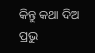କିନ୍ତୁ କଥା ଦିଅ ପ୍ରଭୁ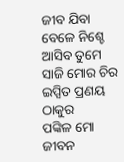ଜୀବ ଯିବା ବେଳେ ନିଶ୍ଚେ ଆସିବ ତୁମେ
ସାଜି ମୋର ଚିର ଇପ୍ସିତ ପ୍ରଣୟ ଠାକୁର
ପଙ୍କିଳ ମୋ ଜୀବନ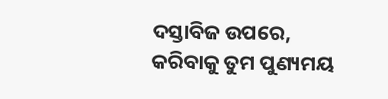ଦସ୍ତାବିଜ ଉପରେ,
କରିବାକୁ ତୁମ ପୁଣ୍ୟମୟ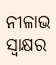ନୀଳାଭ ସ୍ଵାକ୍ଷର